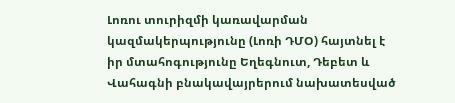Լոռու տուրիզմի կառավարման կազմակերպությունը (Լոռի ԴՄՕ) հայտնել է իր մտահոգությունը Եղեգնուտ, Դեբետ և Վահագնի բնակավայրերում նախատեսված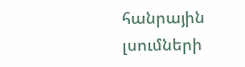հանրային լսումների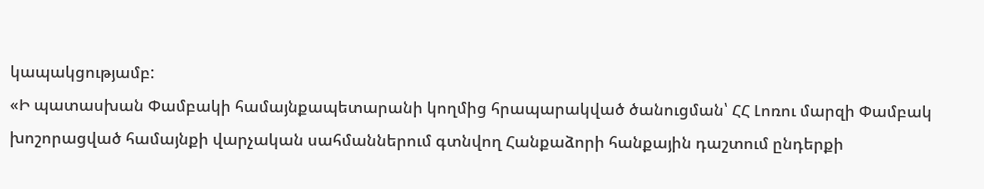կապակցությամբ:
«Ի պատասխան Փամբակի համայնքապետարանի կողմից հրապարակված ծանուցման՝ ՀՀ Լոռու մարզի Փամբակ խոշորացված համայնքի վարչական սահմաններում գտնվող Հանքաձորի հանքային դաշտում ընդերքի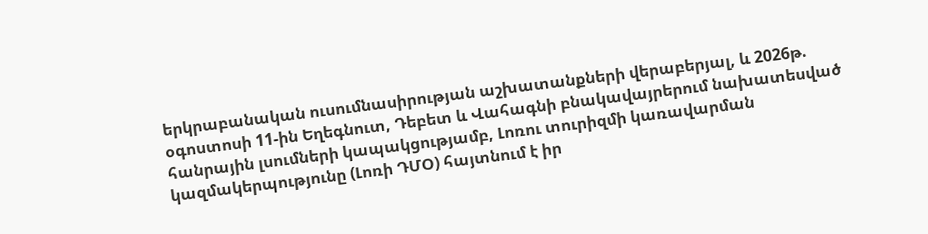երկրաբանական ուսումնասիրության աշխատանքների վերաբերյալ, և 2026թ. օգոստոսի 11-ին Եղեգնուտ, Դեբետ և Վահագնի բնակավայրերում նախատեսված հանրային լսումների կապակցությամբ, Լոռու տուրիզմի կառավարման կազմակերպությունը (Լոռի ԴՄՕ) հայտնում է իր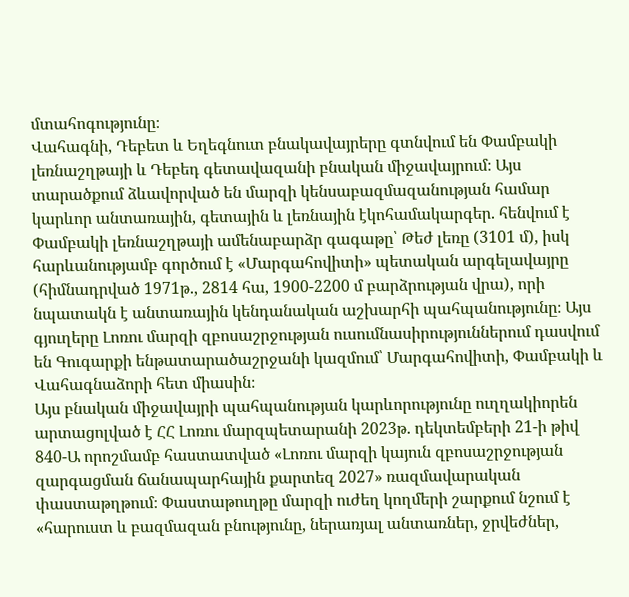մտահոգությունը։
Վահագնի, Դեբետ և Եղեգնուտ բնակավայրերը գտնվում են Փամբակի լեռնաշղթայի և Դեբեդ գետավազանի բնական միջավայրում։ Այս տարածքում ձևավորված են մարզի կենսաբազմազանության համար կարևոր անտառային, գետային և լեռնային էկոհամակարգեր. հենվում է Փամբակի լեռնաշղթայի ամենաբարձր գագաթը՝ Թեժ լեռը (3101 մ), իսկ հարևանությամբ գործում է «Մարգահովիտի» պետական արգելավայրը (հիմնադրված 1971թ., 2814 հա, 1900-2200 մ բարձրության վրա), որի նպատակն է անտառային կենդանական աշխարհի պահպանությունը։ Այս գյուղերը Լոռու մարզի զբոսաշրջության ուսումնասիրություններում դասվում են Գուգարքի ենթատարածաշրջանի կազմում՝ Մարգահովիտի, Փամբակի և Վահագնաձորի հետ միասին։
Այս բնական միջավայրի պահպանության կարևորությունը ուղղակիորեն արտացոլված է ՀՀ Լոռու մարզպետարանի 2023թ. դեկտեմբերի 21-ի թիվ 840-Ա որոշմամբ հաստատված «Լոռու մարզի կայուն զբոսաշրջության զարգացման ճանապարհային քարտեզ 2027» ռազմավարական փաստաթղթում։ Փաստաթուղթը մարզի ուժեղ կողմերի շարքում նշում է «հարուստ և բազմազան բնությունը, ներառյալ անտառներ, ջրվեժներ,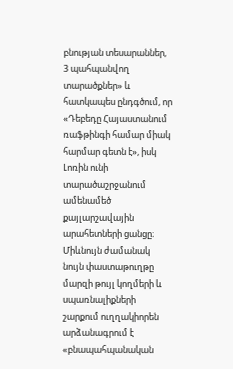բնության տեսարաններ, 3 պահպանվող տարածքներ» և հատկապես ընդգծում, որ «Դեբեդը Հայաստանում ռաֆթինգի համար միակ հարմար գետն է», իսկ Լոռին ունի տարածաշրջանում ամենամեծ քայլարշավային արահետների ցանցը։ Միևնույն ժամանակ նույն փաստաթուղթը մարզի թույլ կողմերի և սպառնալիքների շարքում ուղղակիորեն արձանագրում է «բնապահպանական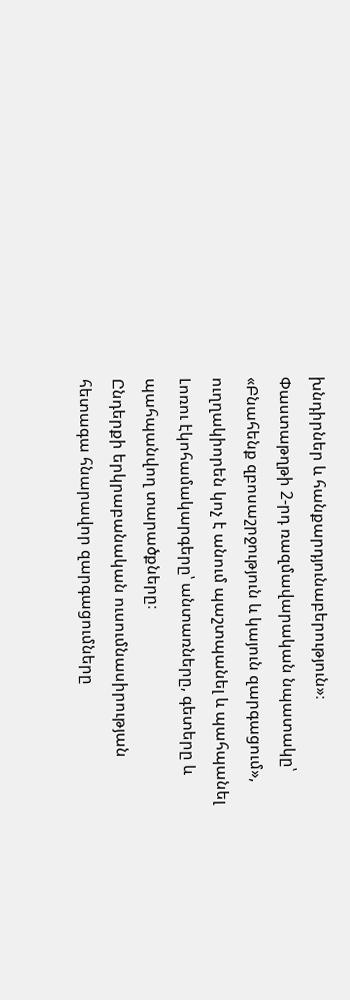խնդիրներ և հանքարդյունաբերություն»։ Փաստաթղթի 2-րդ ռազմավարական նպատակը՝ «Բնահենք զբոսաշրջություն և կայուն զարգացում», ուղղակիորեն կոչ է անում պաշտպանել և պահպանել Լոռու էկոհամակարգերը՝ անտառները, գետերը և պահպանվող տարածքները։
Ընդերքի երկրաբանական ուսումնասիրության հետագա հնարավոր զարգացումները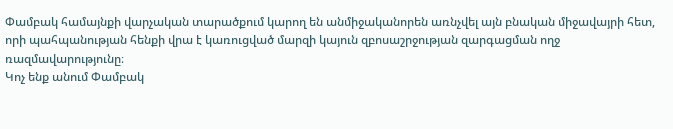Փամբակ համայնքի վարչական տարածքում կարող են անմիջականորեն առնչվել այն բնական միջավայրի հետ, որի պահպանության հենքի վրա է կառուցված մարզի կայուն զբոսաշրջության զարգացման ողջ ռազմավարությունը։
Կոչ ենք անում Փամբակ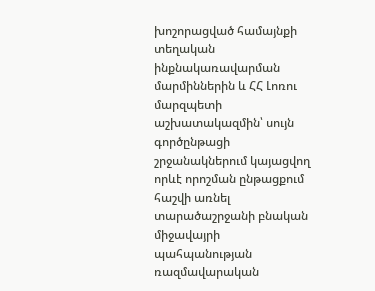խոշորացված համայնքի տեղական ինքնակառավարման մարմիններին և ՀՀ Լոռու մարզպետի աշխատակազմին՝ սույն գործընթացի շրջանակներում կայացվող որևէ որոշման ընթացքում հաշվի առնել տարածաշրջանի բնական միջավայրի պահպանության ռազմավարական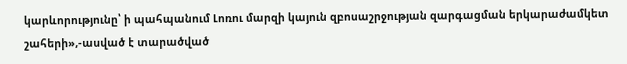կարևորությունը՝ ի պահպանում Լոռու մարզի կայուն զբոսաշրջության զարգացման երկարաժամկետ շահերի»,-ասված է տարածված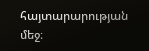հայտարարության մեջ։